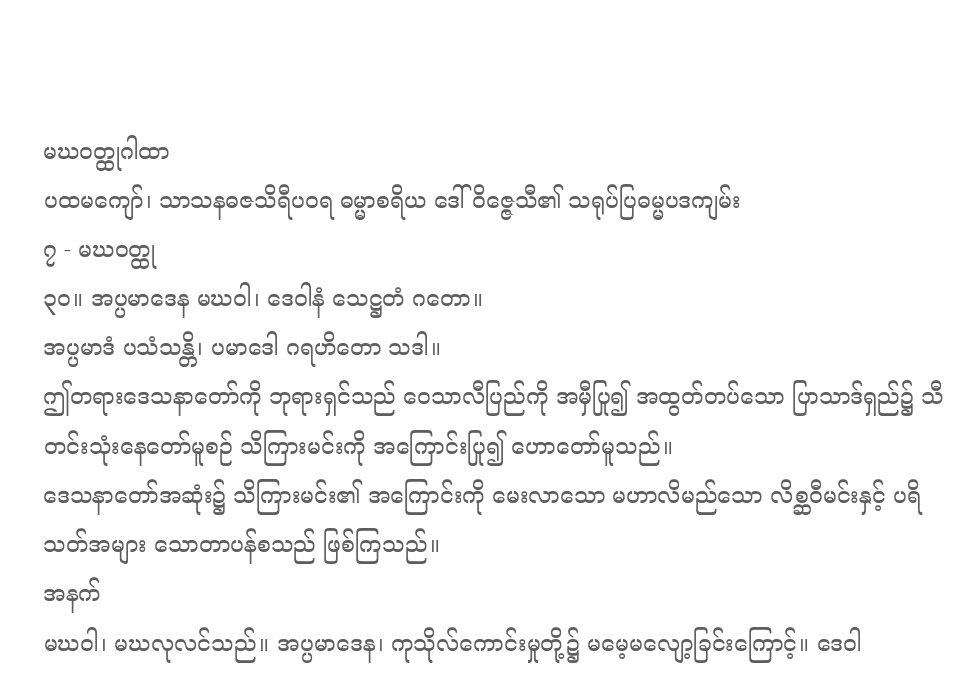မဃဝတ္ထုဂါထာ
ပထမကျော်၊ သာသနဓဇသိရီပဝရ ဓမ္မာစရိယ ဒေါ်ဝိဇ္ဇေသီ၏ သရုပ်ပြဓမ္မပဒကျမ်း
၇ - မဃဝတ္ထု
၃၀။ အပ္ပမာဒေန မဃဝါ၊ ဒေဝါနံ သေဋ္ဌတံ ဂတော။
အပ္ပမာဒံ ပသံသန္တိ၊ ပမာဒေါ ဂရဟိတော သဒါ။
ဤတရားဒေသနာတော်ကို ဘုရားရှင်သည် ဝေသာလီပြည်ကို အမှီပြု၍ အထွတ်တပ်သော ပြာသာဒ်ရှည်၌ သီတင်းသုံးနေတော်မူစဉ် သိကြားမင်းကို အကြောင်းပြု၍ ဟောတော်မူသည်။
ဒေသနာတော်အဆုံး၌ သိကြားမင်း၏ အကြောင်းကို မေးလာသော မဟာလိမည်သော လိစ္ဆဝီမင်းနှင့် ပရိသတ်အများ သောတာပန်စသည် ဖြစ်ကြသည်။
အနက်
မဃဝါ၊ မဃလုလင်သည်။ အပ္ပမာဒေန၊ ကုသိုလ်ကောင်းမှုတို့၌ မမေ့မလျော့ခြင်းကြောင့်။ ဒေဝါ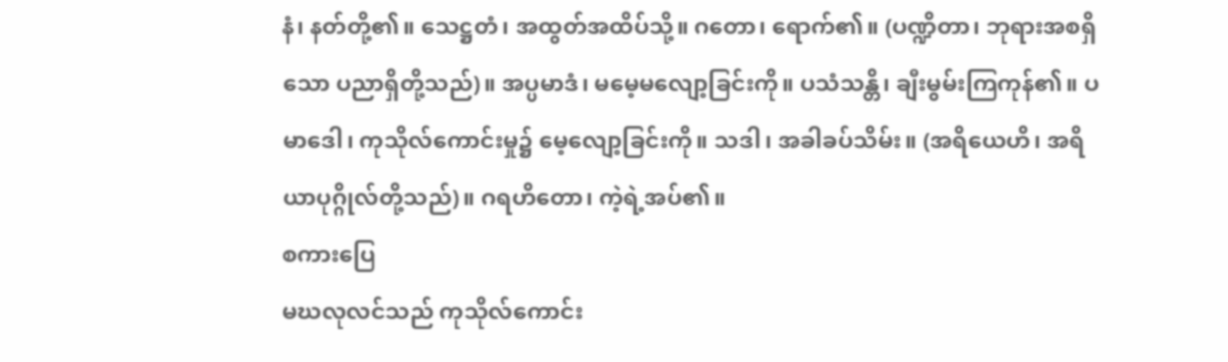နံ၊ နတ်တို့၏။ သေဋ္ဌတံ၊ အထွတ်အထိပ်သို့။ ဂတော၊ ရောက်၏။ (ပဏ္ဍိတာ၊ ဘုရားအစရှိသော ပညာရှိတို့သည်)။ အပ္ပမာဒံ၊ မမေ့မလျော့ခြင်းကို။ ပသံသန္တိ၊ ချီးမွမ်းကြကုန်၏။ ပမာဒေါ၊ ကုသိုလ်ကောင်းမှု၌ မေ့လျော့ခြင်းကို။ သဒါ၊ အခါခပ်သိမ်း။ (အရိယေဟိ၊ အရိယာပုဂ္ဂိုလ်တို့သည်)။ ဂရဟိတော၊ ကဲ့ရဲ့အပ်၏။
စကားပြေ
မဃလုလင်သည် ကုသိုလ်ကောင်း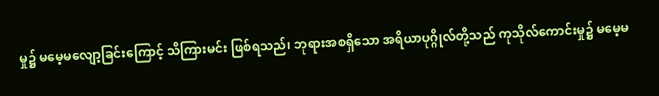မှု၌ မမေ့မလျော့ခြင်းကြောင့် သိကြားမင်း ဖြစ်ရသည်၊ ဘုရားအစရှိသော အရိယာပုဂ္ဂိုလ်တို့သည် ကုသိုလ်ကောင်းမှု၌ မမေ့မ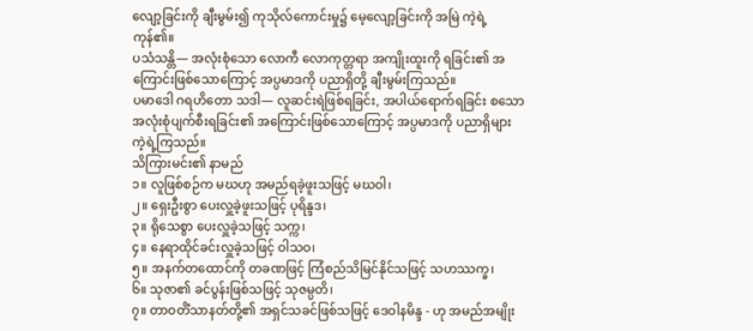လျော့ခြင်းကို ချီးမွမ်း၍ ကုသိုလ်ကောင်းမှု၌ မေ့လျော့ခြင်းကို အမြဲ ကဲ့ရဲ့ကုန်၏။
ပသံသန္တိ— အလုံးစုံသော လောကီ လောကုတ္တရာ အကျိုးထူးကို ရခြင်း၏ အကြောင်းဖြစ်သောကြောင့် အပ္ပမာဒကို ပညာရှိတို့ ချီးမွမ်းကြသည်။
ပမာဒေါ ဂရဟိတော သဒါ— လူဆင်းရဲဖြစ်ရခြင်း, အပါယ်ရောက်ရခြင်း စသော အလုံးစုံပျက်စီးရခြင်း၏ အကြောင်းဖြစ်သောကြောင့် အပ္ပမာဒကို ပညာရှိများ ကဲ့ရဲ့ကြသည်။
သိကြားမင်း၏ နာမည်
၁။ လူဖြစ်စဉ်က မဃဟု အမည်ရခဲ့ဖူးသဖြင့် မဃဝါ၊
၂။ ရှေးဦးစွာ ပေးလှူခဲ့ဖူးသဖြင့် ပုရိန္ဒဒ၊
၃။ ရိုသေစွာ ပေးလှူခဲ့သဖြင့် သက္က၊
၄။ နေရာထိုင်ခင်းလှူခဲ့သဖြင့် ဝါသဝ၊
၅။ အနက်တထောင်ကို တခဏဖြင့် ကြံစည်သိမြင်နိုင်သဖြင့် သဟဿက္ခ၊
၆။ သုဇာ၏ ခင်ပွန်းဖြစ်သဖြင့် သုဇမ္ပတိ၊
၇။ တာဝတိံသာနတ်တို့၏ အရှင်သခင်ဖြစ်သဖြင့် ဒေဝါနမိန္ဒ - ဟု အမည်အမျိုး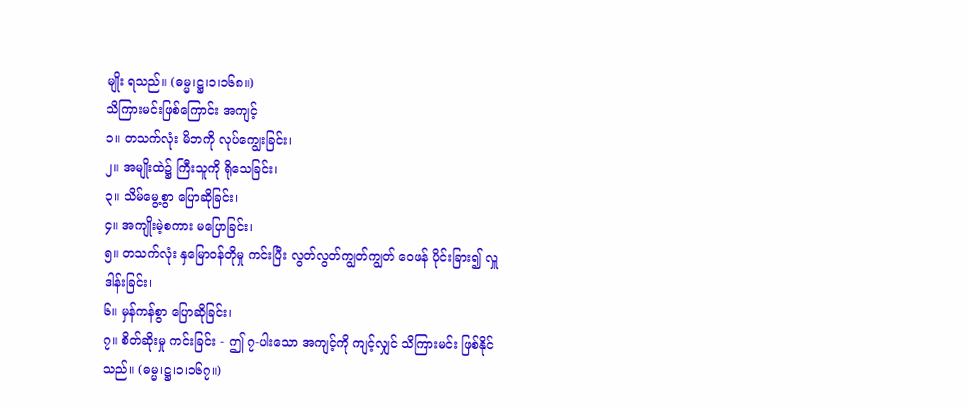မျိုး ရသည်။ (ဓမ္မ၊ဋ္ဌ၊၁၊၁၆၈။)
သိကြားမင်းဖြစ်ကြောင်း အကျင့်
၁။ တသက်လုံး မိဘကို လုပ်ကျွေးခြင်း၊
၂။ အမျိုးထဲ၌ ကြီးသူကို ရိုသေခြင်း၊
၃။ သိမ်မွေ့စွာ ပြောဆိုခြင်း၊
၄။ အကျိုးမဲ့စကား မပြောခြင်း၊
၅။ တသက်လုံး နှမြောဝန်တိုမှု ကင်းပြီး လွတ်လွတ်ကျွတ်ကျွတ် ဝေဖန် ပိုင်းခြား၍ လှူဒါန်းခြင်း၊
၆။ မှန်ကန်စွာ ပြောဆိုခြင်း၊
၇။ စိတ်ဆိုးမှု ကင်းခြင်း - ဤ ၇-ပါးသော အကျင့်ကို ကျင့်လျှင် သိကြားမင်း ဖြစ်နိုင်သည်။ (ဓမ္မ၊ဋ္ဌ၊၁၊၁၆၇။)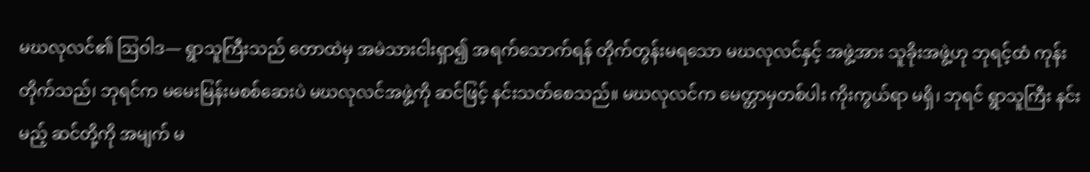မဃလုလင်၏ ဩဝါဒ— ရွာသူကြီးသည် တောထဲမှ အမဲသားငါးရှာ၍ အရက်သောက်ရန် တိုက်တွန်းမရသော မဃလုလင်နှင့် အဖွဲ့အား သူခိုးအဖွဲ့ဟု ဘုရင့်ထံ ကုန်းတိုက်သည်၊ ဘုရင်က မမေးမြန်းမစစ်ဆေးပဲ မဃလုလင်အဖွဲ့ကို ဆင်ဖြင့် နင်းသတ်စေသည်။ မဃလုလင်က မေတ္တာမှတစ်ပါး ကိုးကွယ်ရာ မရှိ၊ ဘုရင် ရွာသူကြီး နင်းမည့် ဆင်တို့ကို အမျက် မ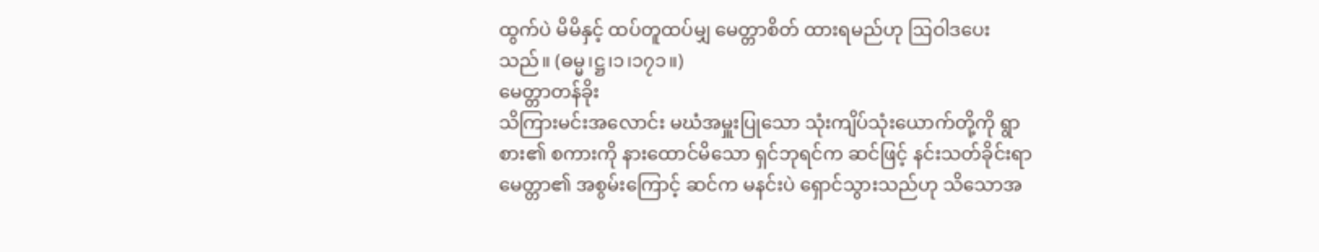ထွက်ပဲ မိမိနှင့် ထပ်တူထပ်မျှ မေတ္တာစိတ် ထားရမည်ဟု ဩဝါဒပေးသည်။ (ဓမ္မ၊ဋ္ဌ၊၁၊၁၇၁။)
မေတ္တာတန်ခိုး
သိကြားမင်းအလောင်း မဃံအမှူးပြုသော သုံးကျိပ်သုံးယောက်တို့ကို ရွာစား၏ စကားကို နားထောင်မိသော ရှင်ဘုရင်က ဆင်ဖြင့် နင်းသတ်ခိုင်းရာ မေတ္တာ၏ အစွမ်းကြောင့် ဆင်က မနင်းပဲ ရှောင်သွားသည်ဟု သိသောအ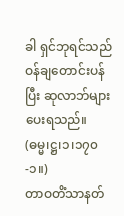ခါ ရှင်ဘုရင်သည် ဝန်ချတောင်းပန်ပြီး ဆုလာဘ်များ ပေးရသည်။ (ဓမ္မ၊ဋ္ဌ၊၁၊၁၇၀-၁။)
တာဝတိံသာနတ်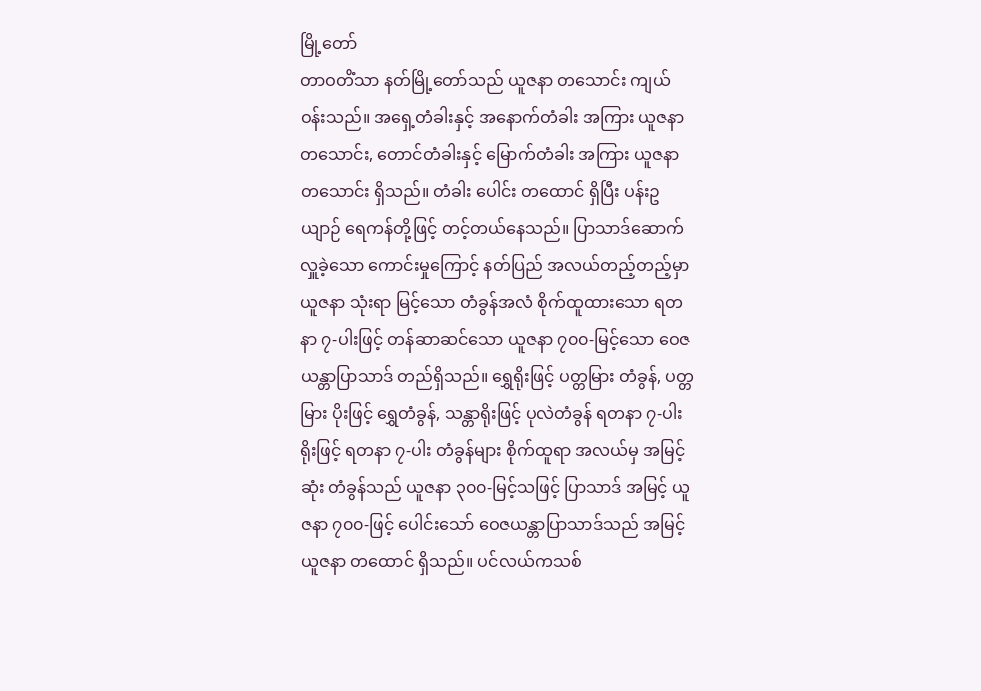မြို့တော်
တာဝတိံသာ နတ်မြို့တော်သည် ယူဇနာ တသောင်း ကျယ်ဝန်းသည်။ အရှေ့တံခါးနှင့် အနောက်တံခါး အကြား ယူဇနာ တသောင်း, တောင်တံခါးနှင့် မြောက်တံခါး အကြား ယူဇနာ တသောင်း ရှိသည်။ တံခါး ပေါင်း တထောင် ရှိပြီး ပန်းဥယျာဉ် ရေကန်တို့ဖြင့် တင့်တယ်နေသည်။ ပြာသာဒ်ဆောက် လှူခဲ့သော ကောင်းမှုကြောင့် နတ်ပြည် အလယ်တည့်တည့်မှာ ယူဇနာ သုံးရာ မြင့်သော တံခွန်အလံ စိုက်ထူထားသော ရတနာ ၇-ပါးဖြင့် တန်ဆာဆင်သော ယူဇနာ ၇၀၀-မြင့်သော ဝေဇယန္တာပြာသာဒ် တည်ရှိသည်။ ရွှေရိုးဖြင့် ပတ္တမြား တံခွန်, ပတ္တမြား ပိုးဖြင့် ရွှေတံခွန်, သန္တာရိုးဖြင့် ပုလဲတံခွန် ရတနာ ၇-ပါးရိုးဖြင့် ရတနာ ၇-ပါး တံခွန်များ စိုက်ထူရာ အလယ်မှ အမြင့်ဆုံး တံခွန်သည် ယူဇနာ ၃၀၀-မြင့်သဖြင့် ပြာသာဒ် အမြင့် ယူဇနာ ၇၀၀-ဖြင့် ပေါင်းသော် ဝေဇယန္တာပြာသာဒ်သည် အမြင့် ယူဇနာ တထောင် ရှိသည်။ ပင်လယ်ကသစ်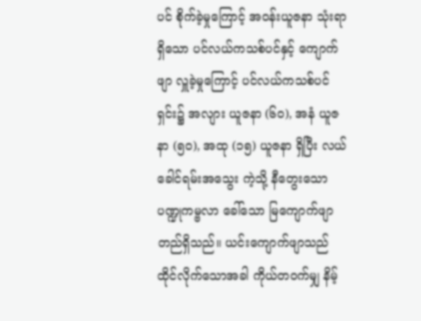ပင် စိုက်ခဲ့မှုကြောင့် အဝန်းယူဇနာ သုံးရာ ရှိသော ပင်လယ်ကသစ်ပင်နှင့် ကျောက်ဖျာ လှူခဲ့မှုကြောင့် ပင်လယ်ကသစ်ပင်ရှင်း၌ အလျား ယူဇနာ (၆၀), အနံ ယူဇနာ (၅၀), အထု (၁၅) ယူဇနာ ရှိပြီး လယ်ခေါင်ရမ်းအသွေး ကဲ့သို့ နီတွေးသော ပဏ္ဍုကမ္ဗလာ ခေါ်သော မြကျောက်ဖျာ တည်ရှိသည်။ ယင်းကျောက်ဖျာသည် ထိုင်လိုက်သောအခါ ကိုယ်တဝက်မျှ နိမ့်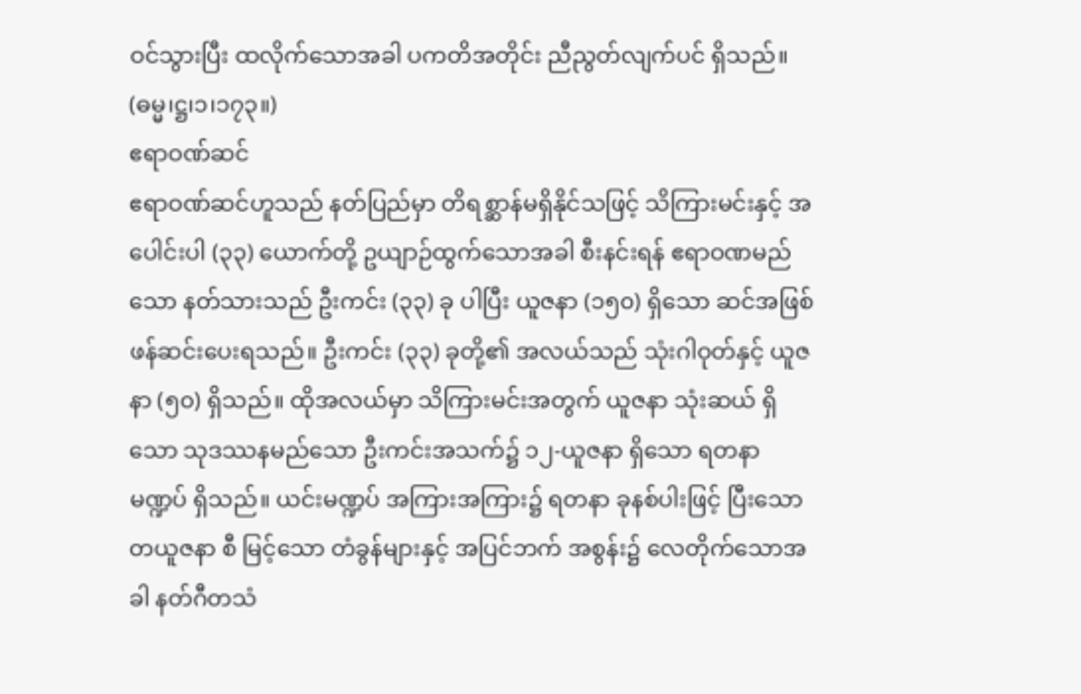ဝင်သွားပြီး ထလိုက်သောအခါ ပကတိအတိုင်း ညီညွတ်လျက်ပင် ရှိသည်။ (ဓမ္မ၊ဋ္ဌ၊၁၊၁၇၃။)
ဧရာဝဏ်ဆင်
ဧရာဝဏ်ဆင်ဟူသည် နတ်ပြည်မှာ တိရစ္ဆာန်မရှိနိုင်သဖြင့် သိကြားမင်းနှင့် အပေါင်းပါ (၃၃) ယောက်တို့ ဥယျာဉ်ထွက်သောအခါ စီးနင်းရန် ဧရာဝဏမည်သော နတ်သားသည် ဦးကင်း (၃၃) ခု ပါပြီး ယူဇနာ (၁၅၀) ရှိသော ဆင်အဖြစ် ဖန်ဆင်းပေးရသည်။ ဦးကင်း (၃၃) ခုတို့၏ အလယ်သည် သုံးဂါဝုတ်နှင့် ယူဇနာ (၅၀) ရှိသည်။ ထိုအလယ်မှာ သိကြားမင်းအတွက် ယူဇနာ သုံးဆယ် ရှိသော သုဒဿနမည်သော ဦးကင်းအသက်၌ ၁၂-ယူဇနာ ရှိသော ရတနာမဏ္ဍပ် ရှိသည်။ ယင်းမဏ္ဍပ် အကြားအကြား၌ ရတနာ ခုနစ်ပါးဖြင့် ပြီးသော တယူဇနာ စီ မြင့်သော တံခွန်များနှင့် အပြင်ဘက် အစွန်း၌ လေတိုက်သောအခါ နတ်ဂီတသံ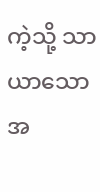ကဲ့သို့ သာယာသော အ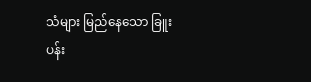သံများ မြည်နေသော ခြူးပန်း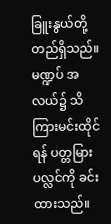ခြူးနွယ်တို့ တည်ရှိသည်။ မဏ္ဍပ် အလယ်၌ သိကြားမင်းထိုင်ရန် ပတ္တမြား ပလ္လင်ကို ခင်းထားသည်။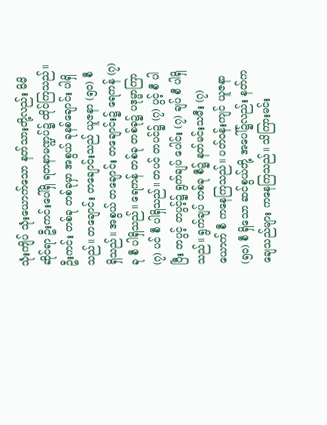သုံးကျိပ် သုံးယောက်သော နတ်သားတို့လည်း မိမိဆိုင်ရာ ဦးကင်းပေါ်ရှိ ရတနာမဏ္ဍပ်၌ ထိုင်ကြသည်။ ဦးကင်း တစ်ခု တစ်ခုမှာ အစွယ် ခုနစ်ချောင်း ပါရှိသည်။ တချောင်း တချောင်းသည် ယူဇနာ (၅၀) စီ ရှိသည်။ အစွယ် တချောင်း တချောင်း၌ ရေကန် (၇) ခု စီ ပါရှိသည်။ ရေကန် တစ်ခု တစ်ခု၌ ပဒုမ္မာကြာ (၇) ပင် စီ ပါရှိသည်။ တပင် တပင်၌ (၇) ပွင့် စီ ပါပြီး တပွင့် တပွင့်၌ ရွက်ချပ် ပေါင်း (၇) ချပ် စီ ပါရှိသည်။ ရွက်ချပ် တစ်ခု စီ၌ နတ်မင်းသမီး (၇) ယောက် စီ ကနေကြသည်။ ပတ်ဝန်းကျင် ယူဇနာ (၅၀) စီ ရှိသော ဆင်စွယ်တို့ အပေါ်၌လည်း နတ်ကချေသည်များ ကနေကြသည်။ သိကြားမင်း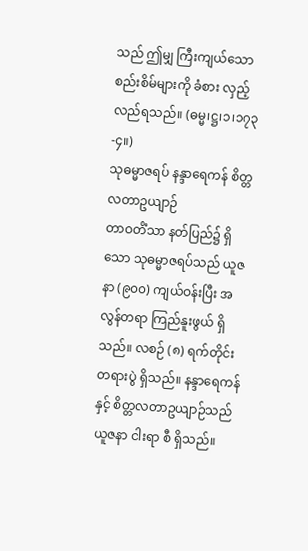သည် ဤမျှ ကြီးကျယ်သော စည်းစိမ်များကို ခံစား လှည့်လည်ရသည်။ (ဓမ္မ၊ဋ္ဌ၊၁၊၁၇၃-၄။)
သုဓမ္မာဇရပ် နန္ဒာရေကန် စိတ္တလတာဥယျာဉ်
တာဝတိံသာ နတ်ပြည်၌ ရှိသော သုဓမ္မာဇရပ်သည် ယူဇနာ (၉၀၀) ကျယ်ဝန်းပြီး အလွန်တရာ ကြည်နူးဖွယ် ရှိသည်။ လစဉ် (၈) ရက်တိုင်း တရားပွဲ ရှိသည်။ နန္ဒာရေကန်နှင့် စိတ္တလတာဥယျာဉ်သည် ယူဇနာ ငါးရာ စီ ရှိသည်။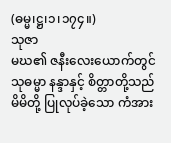(ဓမ္မ၊ဋ္ဌ၊၁၊၁၇၄။)
သုဇာ
မဃ၏ ဇနီးလေးယောက်တွင် သုဓမ္မာ နန္ဒာနှင့် စိတ္တာတို့သည် မိမိတို့ ပြုလုပ်ခဲ့သော ကံအား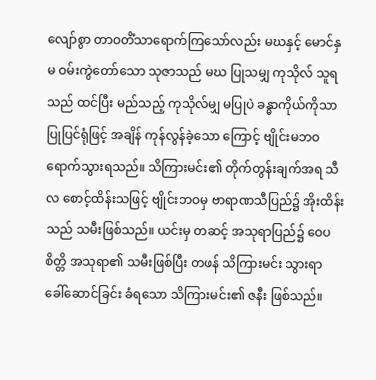လျော်စွာ တာဝတိံသာရောက်ကြသော်လည်း မဃနှင့် မောင်နှမ ဝမ်းကွဲတော်သော သုဇာသည် မဃ ပြုသမျှ ကုသိုလ် သူရသည် ထင်ပြီး မည်သည့် ကုသိုလ်မျှ မပြုပဲ ခန္ဓာကိုယ်ကိုသာ ပြုပြင်ရုံဖြင့် အချိန် ကုန်လွန်ခဲ့သော ကြောင့် ဗျိုင်းမဘဝ ရောက်သွားရသည်။ သိကြားမင်း၏ တိုက်တွန်းချက်အရ သီလ စောင့်ထိန်းသဖြင့် ဗျိုင်းဘဝမှ ဗာရာဏသီပြည်၌ အိုးထိန်းသည် သမီးဖြစ်သည်။ ယင်းမှ တဆင့် အသုရာပြည်၌ ဝေပစိတ္တိ အသုရာ၏ သမီးဖြစ်ပြီး တဖန် သိကြားမင်း သွားရာ ခေါ်ဆောင်ခြင်း ခံရသော သိကြားမင်း၏ ဇနီး ဖြစ်သည်။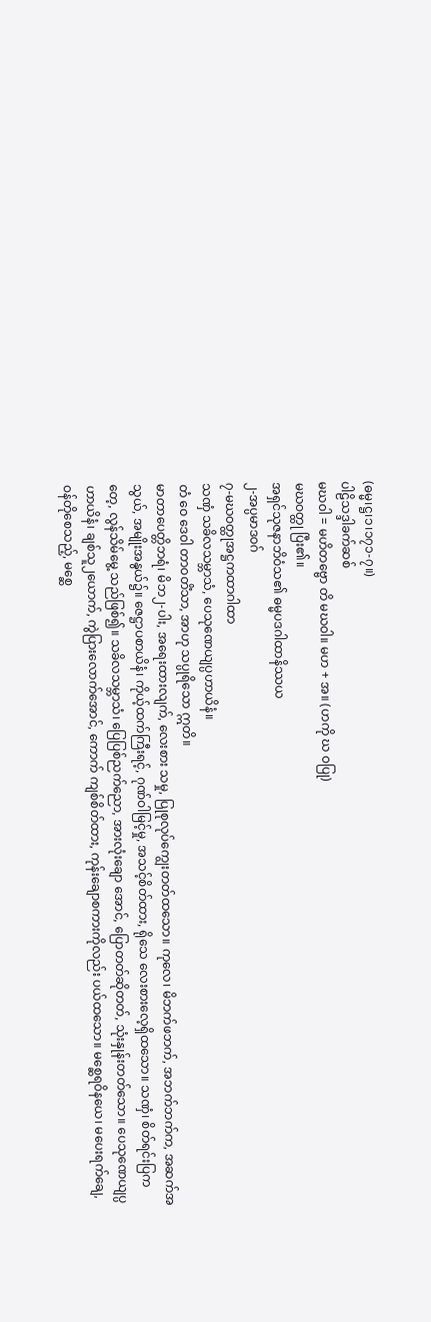(ဓမ္မ၊ဋ္ဌ၊၁၊၁၇၁-၇။)
ပါဠိသဒ္ဒါခက်ဆစ်
မဃဝါ = မဟိတဗ္ဗော တိ မဃဝါ။ မဟ + အ။ (ဟကို ဃ ဝပြု)
မဃဝတ္ထု ပြီး၏။
အရှင်သုဇနာဘိဝံသ၏ ဓမ္မပဒဂါထာနိဿယ
၂-အပ္ပမာဒဝဂ်
၇-မဃဝတ္ထုအဋ္ဌကထာဂါထာ
သဏှံ သခိလသမ္ဘာသံ, ပေသုဏေယျပ္ပဟာယိနံ။
တံ ဝေ ဒေဝါ တာဝတိံသာ, အာဟု သပ္ပုရိသော ဣတိ။
မာတာပေတ္တိဘရံ၊ မိဘ၂-ပါး, အရေးထားလျက်, လေးစား သမှု, ပြုစုလုပ်ကျွေးတတ်ထသော။ ကုလေ၊ မိဘက်ဖဘက်, အဘက်ဘက်က, အဆက်အသွယ်, အမျိုးအနွယ်၌။ ဇေဋ္ဌာပစာယိနံ၊ ကိုယ့်ထက်ကြီးရင့်, ဂုဏ်ဝါမြင့်မှု, အသင့်စိတ်ထား, ရိုသေ လေးစားလေ့ရှိထသော။ သဏှံ၊ စိတ်ရင်းပြကတေ့, လွန်သိမ်မွေ့ သည်ဖြစ်၍။ သခိလသမ္ဘာသံ၊ ပြေပြစ်ညက်ညော, အားလုံးချော အောင်, ပြောတတ်ဆိုတတ်, သုံးနှုန်းတတ်သော။ ပေသုဏေယျပ္ပဟာယိနံ၊ ချစ်သူ၂ယောက်, ကွဲပြားလောက်အောင်, ကောက် ကျစ်စိတ်ထား, ကုန်းချောစကားကိုလည်း ပယ်ထသော။ မစ္ဆေရဝိနယေ၊ မပေးရက်ချေ, ဝန်တိုစေသည့်, မစ္ဆေ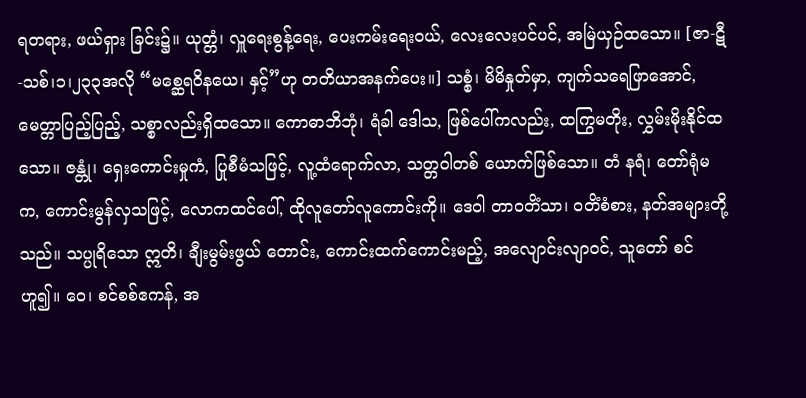ရတရား, ဖယ်ရှား ခြင်း၌။ ယုတ္တံ၊ လှူရေးစွန့်ရေး, ပေးကမ်းရေးဝယ်, လေးလေးပင်ပင်, အမြဲယှဉ်ထသော။ [ဇာ-ဋီ-သစ်၊၁၊၂၃၃အလို “မစ္ဆေရဝိနယေ၊ နှင့်”ဟု တတိယာအနက်ပေး။] သစ္စံ၊ မိမိနှုတ်မှာ, ကျက်သရေဖြာအောင်, မေတ္တာပြည့်ပြည့်, သစ္စာလည်းရှိထသော။ ကောဓာဘိဘုံ၊ ရံခါ ဒေါသ, ဖြစ်ပေါ်ကလည်း, ထကြွမတိုး, လွှမ်းမိုးနိုင်ထသော။ ဇန္တုံ၊ ရှေးကောင်းမှုကံ, ပြုစီမံသဖြင့်, လူ့ထံရောက်လာ, သတ္တဝါတစ် ယောက်ဖြစ်သော။ တံ နရံ၊ တော်ရုံမက, ကောင်းမွန်လှသဖြင့်, လောကထင်ပေါ်, ထိုလူတော်လူကောင်းကို။ ဒေဝါ တာဝတိံသာ၊ ဝတိံစံစား, နတ်အများတို့သည်။ သပ္ပုရိသော ဣတိ၊ ချီးမွမ်းဖွယ် တောင်း, ကောင်းထက်ကောင်းမည့်, အလျောင်းလျာဝင်, သူတော် စင်ဟူ၍။ ဝေ၊ စင်စစ်ဧကန်, အ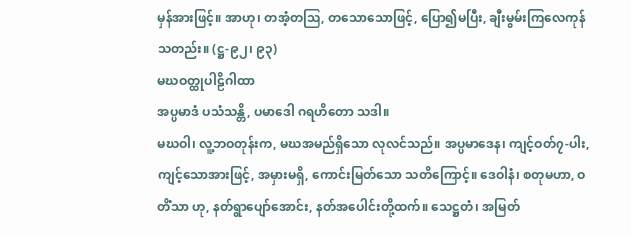မှန်အားဖြင့်။ အာဟု၊ တအံ့တဩ, တသောသောဖြင့်, ပြော၍မပြီး, ချီးမွမ်းကြလေကုန်သတည်း။ (ဋ္ဌ-၉၂၊ ၉၃)
မဃဝတ္ထုပါဠိဂါထာ
အပ္ပမာဒံ ပသံသန္တိ, ပမာဒေါ ဂရဟိတော သဒါ။
မဃဝါ၊ လူ့ဘဝတုန်းက, မဃအမည်ရှိသော လုလင်သည်။ အပ္ပမာဒေန၊ ကျင့်ဝတ်၇-ပါး, ကျင့်သောအားဖြင့်, အမှားမရှိ, ကောင်းမြတ်သော သတိကြောင့်။ ဒေဝါနံ၊ စတုမဟာ, ဝတိံသာ ဟု, နတ်ရွာပျော်အောင်း, နတ်အပေါင်းတို့ထက်။ သေဋ္ဌတံ၊ အမြတ်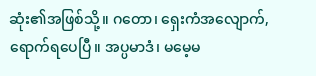ဆုံး၏အဖြစ်သို့။ ဂတော၊ ရှေးကံအလျောက်, ရောက်ရပေပြီ။ အပ္ပမာဒံ၊ မမေ့မ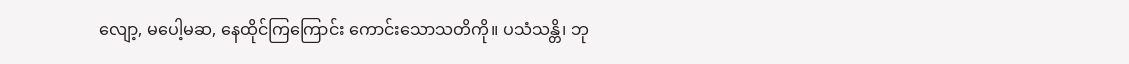လျော့, မပေါ့မဆ, နေထိုင်ကြကြောင်း ကောင်းသောသတိကို။ ပသံသန္တိ၊ ဘု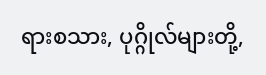ရားစသား, ပုဂ္ဂိုလ်များတို့,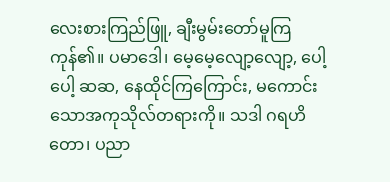လေးစားကြည်ဖြူ, ချီးမွမ်းတော်မူကြကုန်၏။ ပမာဒေါ၊ မေ့မေ့လျော့လျော့, ပေါ့ပေါ့ ဆဆ, နေထိုင်ကြကြောင်း, မကောင်းသောအကုသိုလ်တရားကို။ သဒါ ဂရဟိတော၊ ပညာ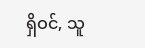ရှိဝင်, သူ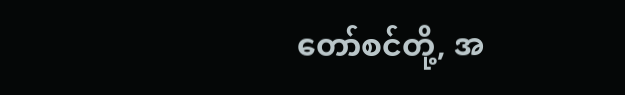တော်စင်တို့, အ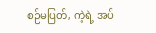စဉ်မပြတ်, ကဲ့ရဲ့ အပ်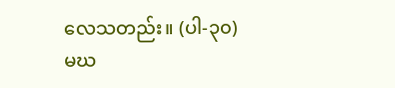လေသတည်း။ (ပါ-၃၀)
မဃ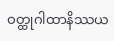ဝတ္ထုဂါထာနိဿယ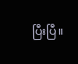ပြီးပြီ။